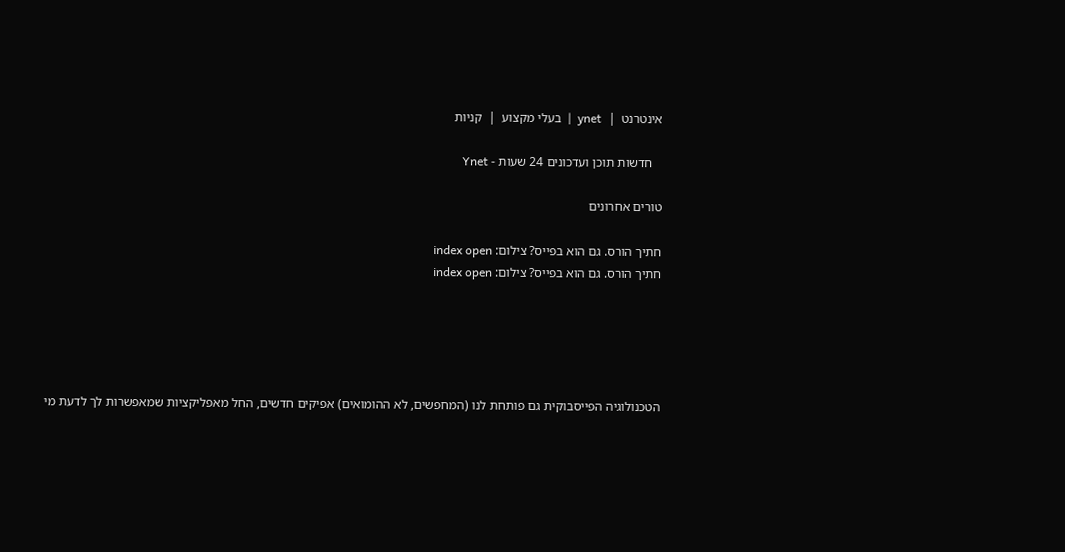אינטרנט  |  ynet  |  בעלי מקצוע  |  קניות

   חדשות תוכן ועדכונים 24 שעות - Ynet

טורים אחרונים

חתיך הורס. גם הוא בפייס? צילום: index open
חתיך הורס. גם הוא בפייס? צילום: index open





הטכנולוגיה הפייסבוקית גם פותחת לנו (המחפשים, לא ההומואים) אפיקים חדשים, החל מאפליקציות שמאפשרות לך לדעת מי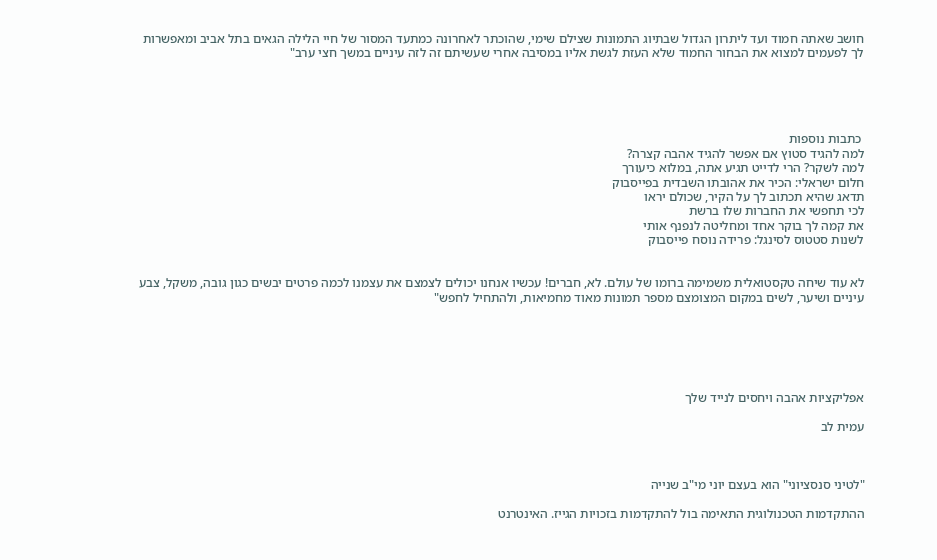חושב שאתה חמוד ועד ליתרון הגדול שבתיוג התמונות שצילם שימי, שהוכתר לאחרונה כמתעד המסור של חיי הלילה הגאים בתל אביב ומאפשרות לך לפעמים למצוא את הבחור החמוד שלא העזת לגשת אליו במסיבה אחרי שעשיתם זה לזה עיניים במשך חצי ערב"





 כתבות נוספות
למה להגיד סטוץ אם אפשר להגיד אהבה קצרה?
למה לשקר? הרי לדייט תגיע אתה, במלוא כיעורך
חלום ישראלי: הכיר את אהובתו השבדית בפייסבוק
תדאג שהיא תכתוב לך על הקיר, שכולם יראו
לכי תחפשי את החברות שלו ברשת
את קמה לך בוקר אחד ומחליטה לנפנף אותי
לשנות סטטוס לסינגל: פרידה נוסח פייסבוק


לא עוד שיחה טקסטואלית משמימה ברומו של עולם. לא, חברים! עכשיו אנחנו יכולים לצמצם את עצמנו לכמה פרטים יבשים כגון גובה, משקל, צבע עיניים ושיער, לשים במקום המצומצם מספר תמונות מאוד מחמיאות, ולהתחיל לחפש"






אפליקציות אהבה ויחסים לנייד שלך

עמית לב



"לטיני סנסציוני" הוא בעצם יוני מי"ב שנייה

ההתקדמות הטכנולוגית התאימה בול להתקדמות בזכויות הגייז. האינטרנט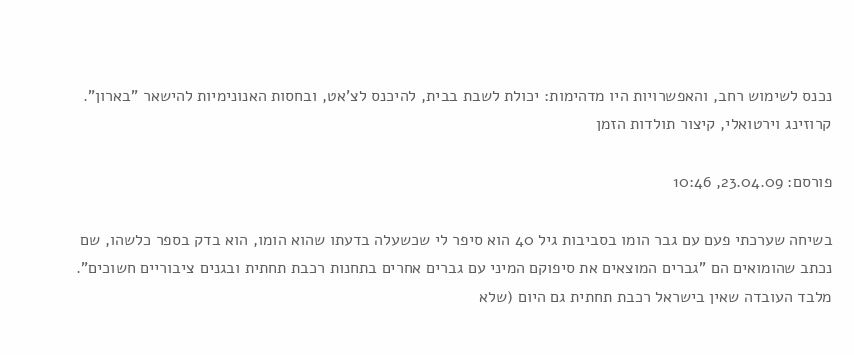נכנס לשימוש רחב, והאפשרויות היו מדהימות: יכולת לשבת בבית, להיכנס לצ'אט, ובחסות האנונימיות להישאר "בארון". קרוזינג וירטואלי, קיצור תולדות הזמן

פורסם: 23.04.09, 10:46

בשיחה שערכתי פעם עם גבר הומו בסביבות גיל 40 הוא סיפר לי שכשעלה בדעתו שהוא הומו, הוא בדק בספר כלשהו, שם נכתב שהומואים הם "גברים המוצאים את סיפוקם המיני עם גברים אחרים בתחנות רכבת תחתית ובגנים ציבוריים חשוכים". מלבד העובדה שאין בישראל רכבת תחתית גם היום (שלא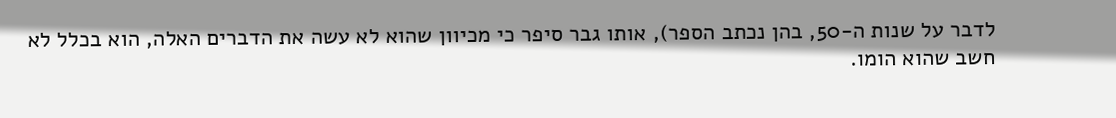לדבר על שנות ה-50, בהן נכתב הספר), אותו גבר סיפר כי מכיוון שהוא לא עשה את הדברים האלה, הוא בכלל לא חשב שהוא הומו.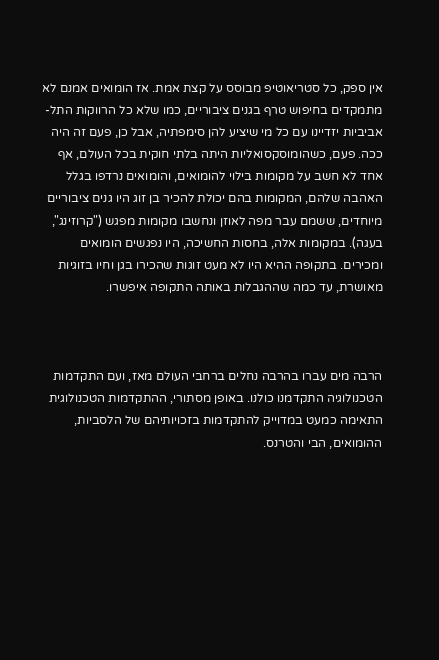אין ספק, כל סטריאוטיפ מבוסס על קצת אמת. אז הומואים אמנם לא מתמקדים בחיפוש טרף בגנים ציבוריים, כמו שלא כל הרווקות התל-אביביות יזדיינו עם כל מי שיציע להן סימפתיה, אבל כן, פעם זה היה ככה. פעם, כשהומוסקסואליות היתה בלתי חוקית בכל העולם, אף אחד לא חשב על מקומות בילוי להומואים, והומואים נרדפו בגלל האהבה שלהם, המקומות בהם יכולת להכיר בן זוג היו גנים ציבוריים מיוחדים, ששמם עבר מפה לאוזן ונחשבו מקומות מפגש ("קרוזינג", בעגה). במקומות אלה, בחסות החשיכה, היו נפגשים הומואים ומכירים. בתקופה ההיא היו לא מעט זוגות שהכירו בגן וחיו בזוגיות מאושרת, עד כמה שההגבלות באותה התקופה איפשרו.



הרבה מים עברו בהרבה נחלים ברחבי העולם מאז, ועם התקדמות הטכנולוגיה התקדמנו כולנו. באופן מסתורי, ההתקדמות הטכנולוגית התאימה כמעט במדוייק להתקדמות בזכויותיהם של הלסביות, ההומואים, הבי והטרנס.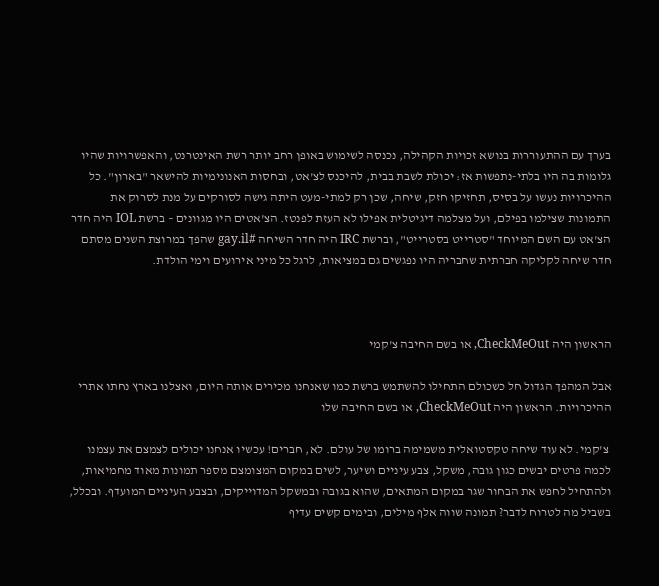בערך עם ההתעוררות בנושא זכויות הקהילה, נכנסה לשימוש באופן רחב יותר רשת האינטרנט, והאפשרויות שהיו גלומות בה היו בלתי-נתפשות אז: יכולת לשבת בבית, להיכנס לצ'אט, ובחסות האנונימיות להישאר "בארון". כל ההיכרויות נעשו על בסיס, תחזיקו חזק, שיחה, שכן רק למתי-מעט היתה גישה לסורקים על מנת לסרוק את התמונות שצילמו בפילם, ועל מצלמה דיגיטלית אפילו לא העזת לפנטז. הצ'אטים היו מגוונים – ברשת IOL היה חדר הצ'אט עם השם המיוחד "סטרייט בסטרייט", וברשת IRC היה חדר השיחה #gay.il שהפך במרוצת השנים מסתם חדר שיחה לקליקה חברתית שחבריה היו נפגשים גם במציאות, לרגל כל מיני אירועים וימי הולדת.



הראשון היה CheckMeOut, או בשם החיבה צ'קמי

אבל המהפך הגדול חל כשכולם התחילו להשתמש ברשת כמו שאנחנו מכירים אותה היום, ואצלנו בארץ נחתו אתרי ההיכרויות. הראשון היה CheckMeOut, או בשם החיבה שלו

 צ'קמי. לא עוד שיחה טקסטואלית משמימה ברומו של עולם. לא, חברים! עכשיו אנחנו יכולים לצמצם את עצמנו לכמה פרטים יבשים כגון גובה, משקל, צבע עיניים ושיער, לשים במקום המצומצם מספר תמונות מאוד מחמיאות, ולהתחיל לחפש את הבחור שגר במקום המתאים, שהוא בגובה ובמשקל המדוייקים, ובצבע העיניים המועדף. ובכלל, בשביל מה לטרוח לדבר? תמונה שווה אלף מילים, ובימים קשים עדיף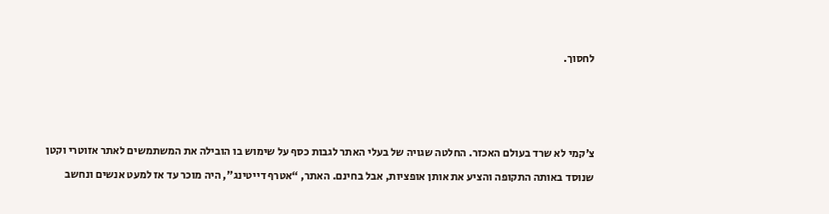לחסוך.



צ'קמי לא שרד בעולם האכזר. החלטה שגויה של בעלי האתר לגבות כסף על שימוש בו הובילה את המשתמשים לאתר אזוטרי וקטן שנוסד באותה התקופה והציע את אותן אופציות, אבל בחינם. האתר, “אטרף דייטינג", היה מוכר עד אז למעט אנשים ונחשב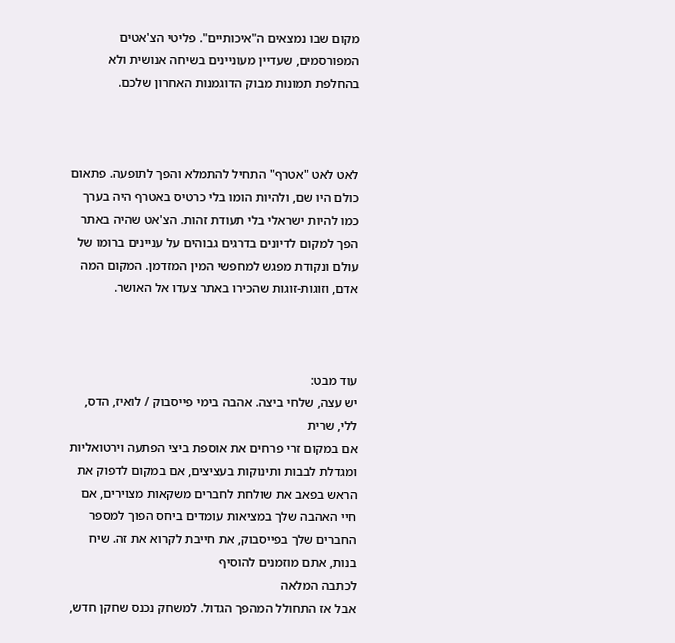מקום שבו נמצאים ה"איכותיים". פליטי הצ'אטים המפורסמים, שעדיין מעוניינים בשיחה אנושית ולא בהחלפת תמונות מבוק הדוגמנות האחרון שלכם.



לאט לאט "אטרף" התחיל להתמלא והפך לתופעה. פתאום כולם היו שם, ולהיות הומו בלי כרטיס באטרף היה בערך כמו להיות ישראלי בלי תעודת זהות. הצ'אט שהיה באתר הפך למקום לדיונים בדרגים גבוהים על עניינים ברומו של עולם ונקודת מפגש למחפשי המין המזדמן. המקום המה אדם, וזוגות-זוגות שהכירו באתר צעדו אל האושר.



עוד מבט:
יש עצה, שלחי ביצה. אהבה בימי פייסבוק / לואיז, הדס, ללי, שרית
אם במקום זרי פרחים את אוספת ביצי הפתעה וירטואליות ומגדלת לבבות ותינוקות בעציצים, אם במקום לדפוק את הראש בפאב את שולחת לחברים משקאות מצוירים, אם חיי האהבה שלך במציאות עומדים ביחס הפוך למספר החברים שלך בפייסבוק, את חייבת לקרוא את זה. שיח בנות, אתם מוזמנים להוסיף
לכתבה המלאה
אבל אז התחולל המהפך הגדול. למשחק נכנס שחקן חדש,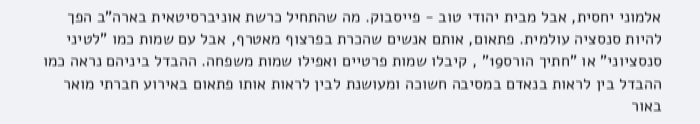אלמוני יחסית, אבל מבית יהודי טוב - פייסבוק. מה שהתחיל כרשת אוניברסיטאית בארה"ב הפך להיות סנסציה עולמית. פתאום, אותם אנשים שהכרת בפרצוף מאטרף, אבל עם שמות כמו "לטיני סנסציוני" או "חתיך הורס19” , קיבלו שמות פרטיים ואפילו שמות משפחה. ההבדל ביניהם נראה כמו ההבדל בין לראות בנאדם במסיבה חשוכה ומעושנת לבין לראות אותו פתאום באירוע חברתי מואר באור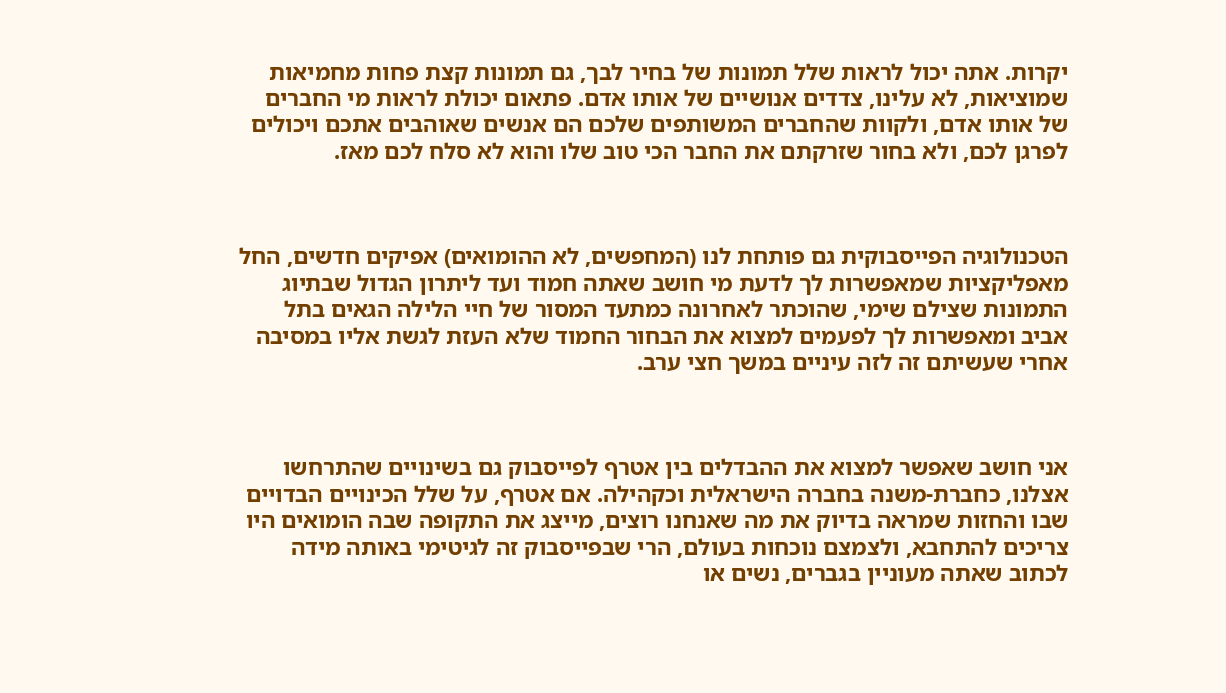יקרות. אתה יכול לראות שלל תמונות של בחיר לבך, גם תמונות קצת פחות מחמיאות שמוציאות, לא עלינו, צדדים אנושיים של אותו אדם. פתאום יכולת לראות מי החברים של אותו אדם, ולקוות שהחברים המשותפים שלכם הם אנשים שאוהבים אתכם ויכולים לפרגן לכם, ולא בחור שזרקתם את החבר הכי טוב שלו והוא לא סלח לכם מאז.



הטכנולוגיה הפייסבוקית גם פותחת לנו (המחפשים, לא ההומואים) אפיקים חדשים, החל מאפליקציות שמאפשרות לך לדעת מי חושב שאתה חמוד ועד ליתרון הגדול שבתיוג התמונות שצילם שימי, שהוכתר לאחרונה כמתעד המסור של חיי הלילה הגאים בתל אביב ומאפשרות לך לפעמים למצוא את הבחור החמוד שלא העזת לגשת אליו במסיבה אחרי שעשיתם זה לזה עיניים במשך חצי ערב.



אני חושב שאפשר למצוא את ההבדלים בין אטרף לפייסבוק גם בשינויים שהתרחשו אצלנו, כחברת-משנה בחברה הישראלית וכקהילה. אם אטרף, על שלל הכינויים הבדויים שבו והחזות שמראה בדיוק את מה שאנחנו רוצים, מייצג את התקופה שבה הומואים היו צריכים להתחבא, ולצמצם נוכחות בעולם, הרי שבפייסבוק זה לגיטימי באותה מידה לכתוב שאתה מעוניין בגברים, נשים או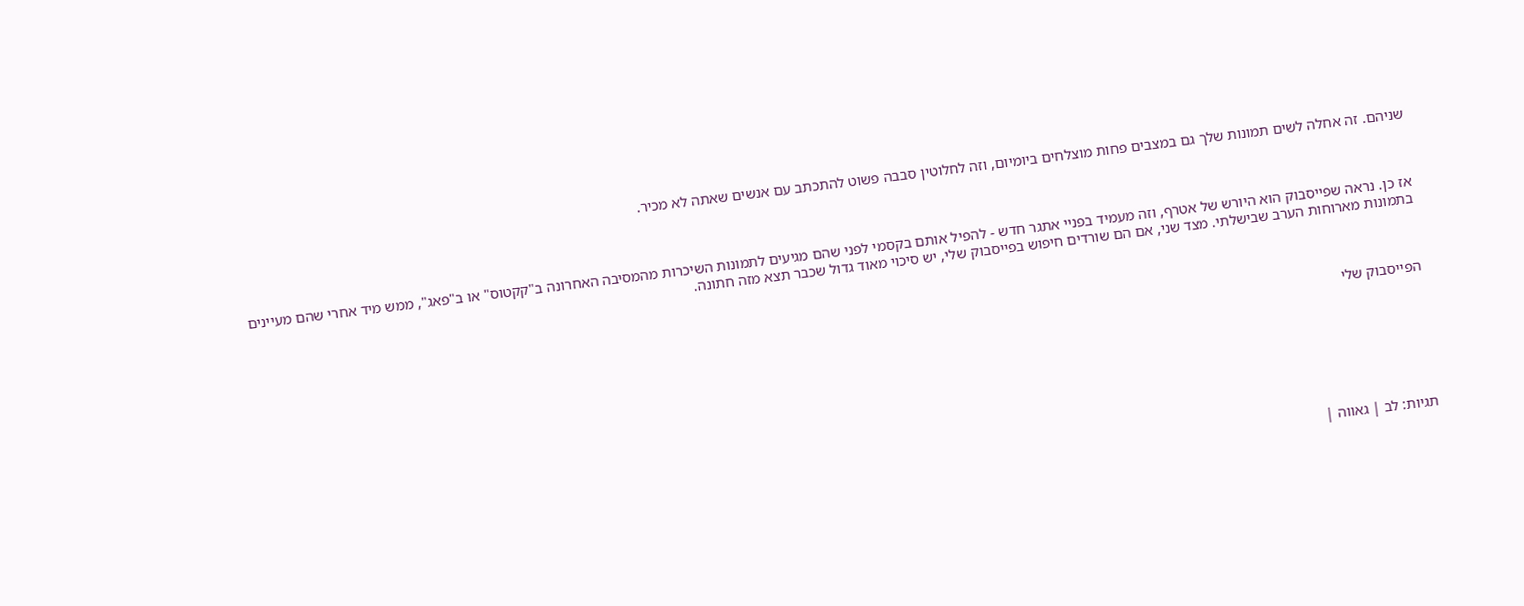שניהם. זה אחלה לשים תמונות שלך גם במצבים פחות מוצלחים ביומיום, וזה לחלוטין סבבה פשוט להתכתב עם אנשים שאתה לא מכיר.



אז כן. נראה שפייסבוק הוא היורש של אטרף, וזה מעמיד בפניי אתגר חדש - להפיל אותם בקסמי לפני שהם מגיעים לתמונות השיכרות מהמסיבה האחרונה ב"קקטוס" או ב"פאג", ממש מיד אחרי שהם מעיינים בתמונות מארוחות הערב שבישלתי. מצד שני, אם הם שורדים חיפוש בפייסבוק שלי, יש סיכוי מאוד גדול שכבר תצא מזה חתונה.



הפייסבוק שלי







תגיות: לב | גאווה |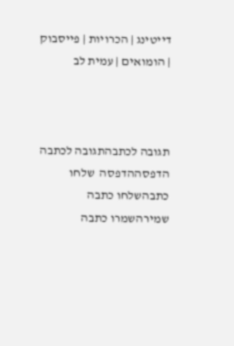דייטינג | הכרויות | פייסבוק | הומואים | עמית לב



תגובה לכתבהתגובה לכתבה   הדפסההדפסה  שלחו כתבהשלחו כתבה    שמירהשמרו כתבה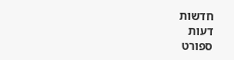חדשות
דעות
ספורט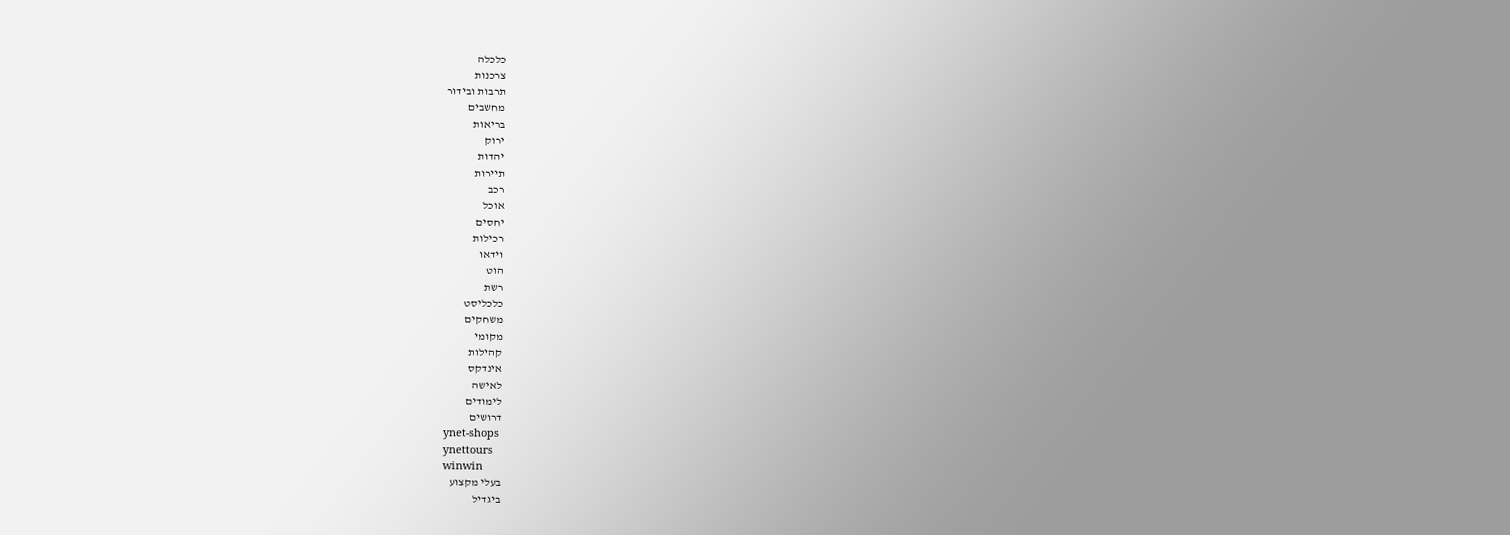כלכלה
צרכנות
תרבות ובידור
מחשבים
בריאות
ירוק
יהדות
תיירות
רכב
אוכל
יחסים
רכילות
וידאו
הוט
רשת
כלכליסט
משחקים
מקומי
קהילות
אינדקס
לאישה
לימודים
דרושים
ynet-shops
ynettours
winwin
בעלי מקצוע
ביגדיל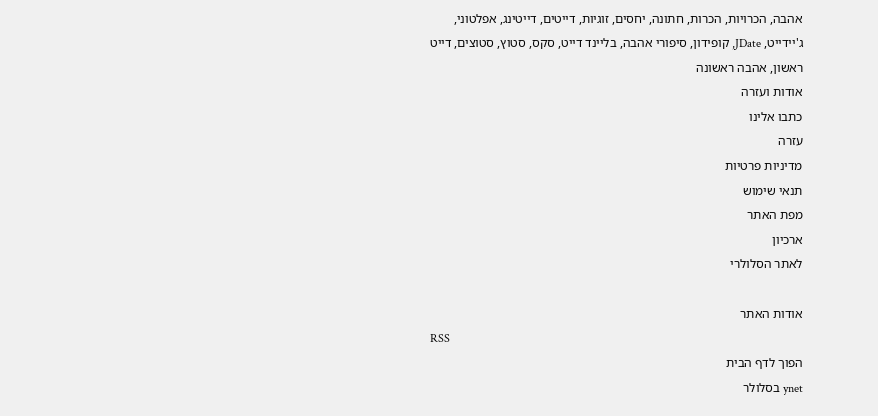אהבה, הכרויות, הכרות, חתונה, יחסים, זוגיות, דייטים, דייטינג, אפלטוני, ג'יידייט, JDate, קופידון, סיפורי אהבה, בליינד דייט, סקס, סטוץ, סטוצים, דייט ראשון, אהבה ראשונה
אודות ועזרה
כתבו אלינו
עזרה
מדיניות פרטיות
תנאי שימוש
מפת האתר
ארכיון
לאתר הסלולרי

אודות האתר
RSS
הפוך לדף הבית
ynet בסלולר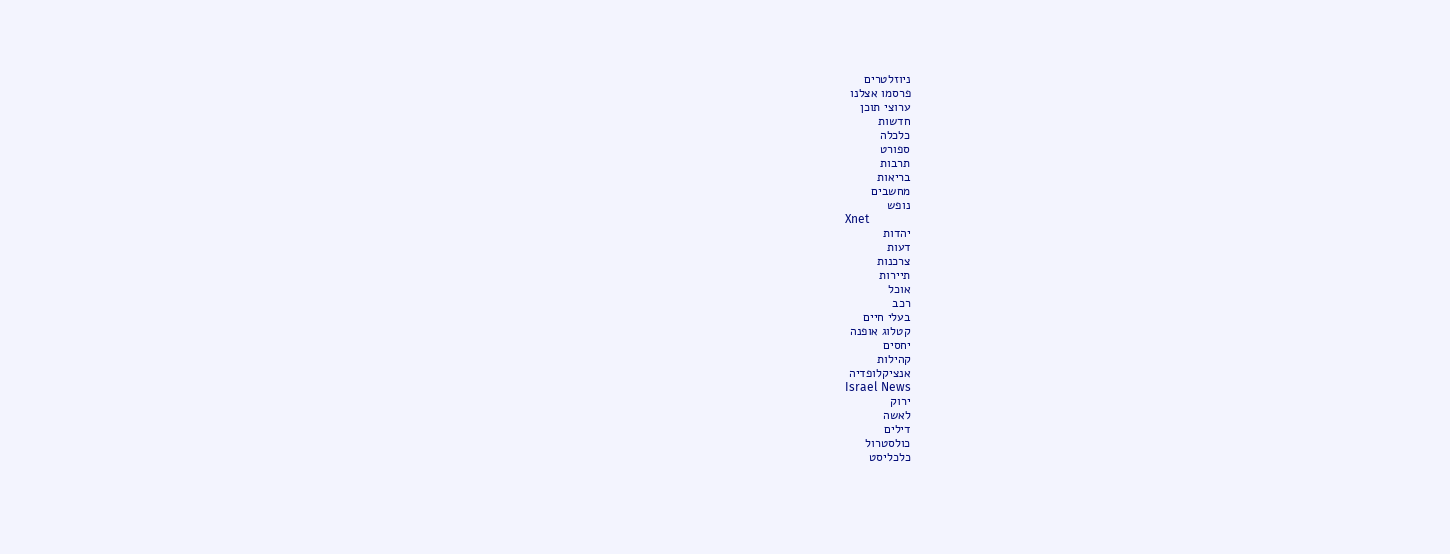ניוזלטרים
פרסמו אצלנו
ערוצי תוכן
חדשות
כלכלה
ספורט
תרבות
בריאות
מחשבים
נופש
Xnet
יהדות
דעות
צרכנות
תיירות
אוכל
רכב
בעלי חיים
קטלוג אופנה
יחסים
קהילות
אנציקלופדיה
Israel News
ירוק
לאשה
דילים
כולסטרול
כלכליסט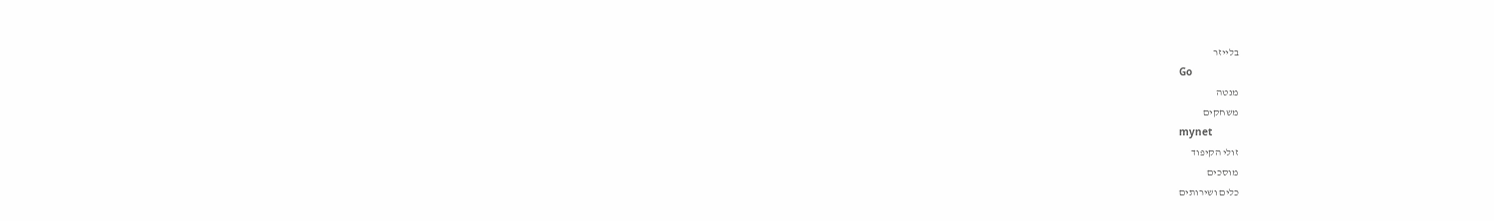בלייזר
Go
מנטה
משחקים
mynet
זולי הקיפוד
מוסכים
כלים ושירותים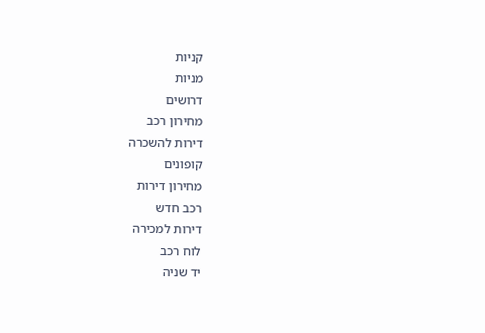קניות
מניות
דרושים
מחירון רכב
דירות להשכרה
קופונים
מחירון דירות
רכב חדש
דירות למכירה
לוח רכב
יד שניה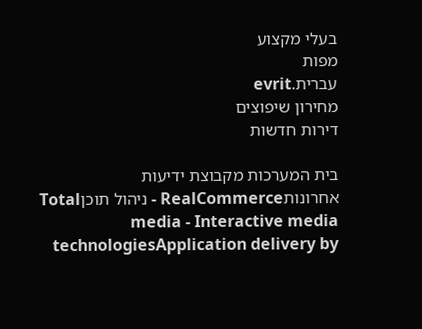בעלי מקצוע
מפות
עברית.evrit
מחירון שיפוצים
דירות חדשות

בית המערכות מקבוצת ידיעות אחרונותRealCommerce - ניהול תוכןTotal media - Interactive media technologiesApplication delivery by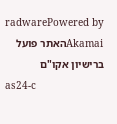radwarePowered by Akamaiהאתר פועל ברישיון אקו"ם
as24-c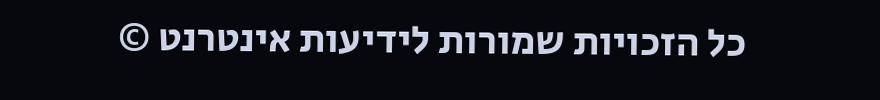כל הזכויות שמורות לידיעות אינטרנט ©